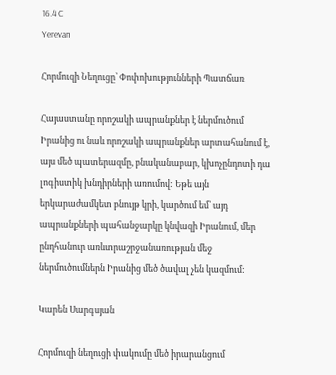16.4 C
Yerevan

Հորմուզի Նեղուցը՝ Փոփոխությունների Պատճառ

Հայաստանը որոշակի ապրանքներ է ներմուծում Իրանից ու նաև որոշակի ապրանքներ արտահանում է, այս մեծ պատերազմը, բնականաբար, կխոչընդոտի դա լոգիստիկ խնդիրների առումով: Եթե այն երկարաժամկետ բնույթ կրի, կարծում եմ՝ այդ ապրանքների պահանջարկը կնվազի Իրանում, մեր ընդհանուր առևտրաշրջանառության մեջ ներմուծումներն Իրանից մեծ ծավալ չեն կազմում:

Կարեն Սարգսյան

Հորմուզի նեղուցի փակումը մեծ իրարանցում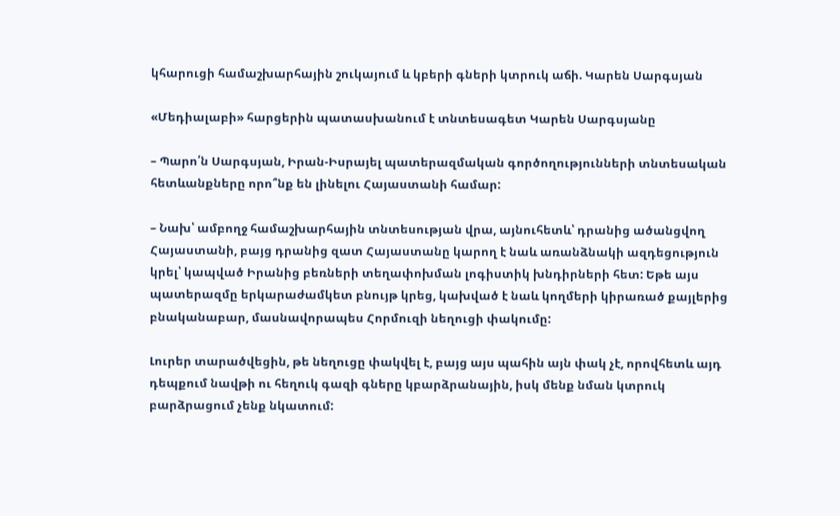կհարուցի համաշխարհային շուկայում և կբերի գների կտրուկ աճի. Կարեն Սարգսյան

«Մեդիալաբի» հարցերին պատասխանում է տնտեսագետ Կարեն Սարգսյանը

– Պարո՛ն Սարգսյան, Իրան-Իսրայել պատերազմական գործողությունների տնտեսական հետևանքները որո՞նք են լինելու Հայաստանի համար:

– Նախ՝ ամբողջ համաշխարհային տնտեսության վրա, այնուհետև՝ դրանից ածանցվող Հայաստանի, բայց դրանից զատ Հայաստանը կարող է նաև առանձնակի ազդեցություն կրել՝ կապված Իրանից բեռների տեղափոխման լոգիստիկ խնդիրների հետ: Եթե այս պատերազմը երկարաժամկետ բնույթ կրեց, կախված է նաև կողմերի կիրառած քայլերից բնականաբար, մասնավորապես Հորմուզի նեղուցի փակումը:

Լուրեր տարածվեցին, թե նեղուցը փակվել է, բայց այս պահին այն փակ չէ, որովհետև այդ դեպքում նավթի ու հեղուկ գազի գները կբարձրանային, իսկ մենք նման կտրուկ բարձրացում չենք նկատում: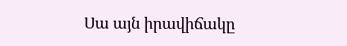Սա այն իրավիճակը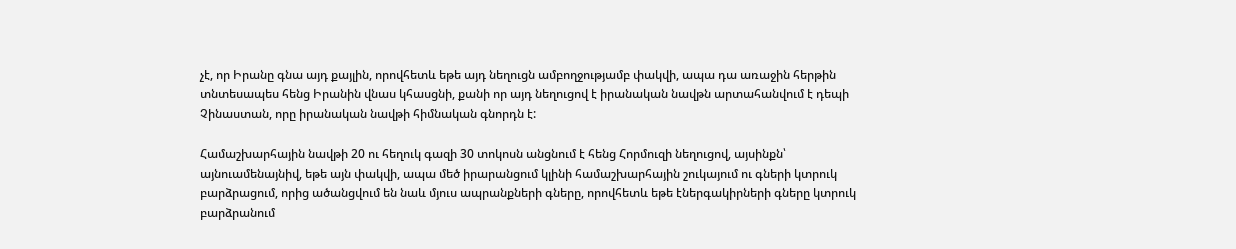չէ, որ Իրանը գնա այդ քայլին, որովհետև եթե այդ նեղուցն ամբողջությամբ փակվի, ապա դա առաջին հերթին տնտեսապես հենց Իրանին վնաս կհասցնի, քանի որ այդ նեղուցով է իրանական նավթն արտահանվում է դեպի Չինաստան, որը իրանական նավթի հիմնական գնորդն է:

Համաշխարհային նավթի 20 ու հեղուկ գազի 30 տոկոսն անցնում է հենց Հորմուզի նեղուցով, այսինքն՝ այնուամենայնիվ, եթե այն փակվի, ապա մեծ իրարանցում կլինի համաշխարհային շուկայում ու գների կտրուկ բարձրացում, որից ածանցվում են նաև մյուս ապրանքների գները, որովհետև եթե էներգակիրների գները կտրուկ բարձրանում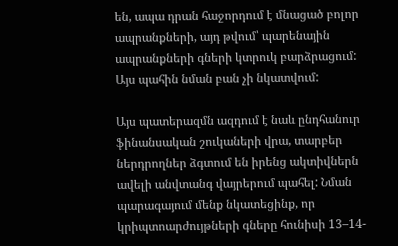են, ապա դրան հաջորդում է մնացած բոլոր ապրանքների, այդ թվում՝ պարենային ապրանքների գների կտրուկ բարձրացում: Այս պահին նման բան չի նկատվում:

Այս պատերազմն ազդում է նաև ընդհանուր ֆինանսական շուկաների վրա, տարբեր ներդրողներ ձգտում են իրենց ակտիվներն ավելի անվտանգ վայրերում պահել: Նման պարագայում մենք նկատեցինք, որ կրիպտոարժույթների գները հունիսի 13–14-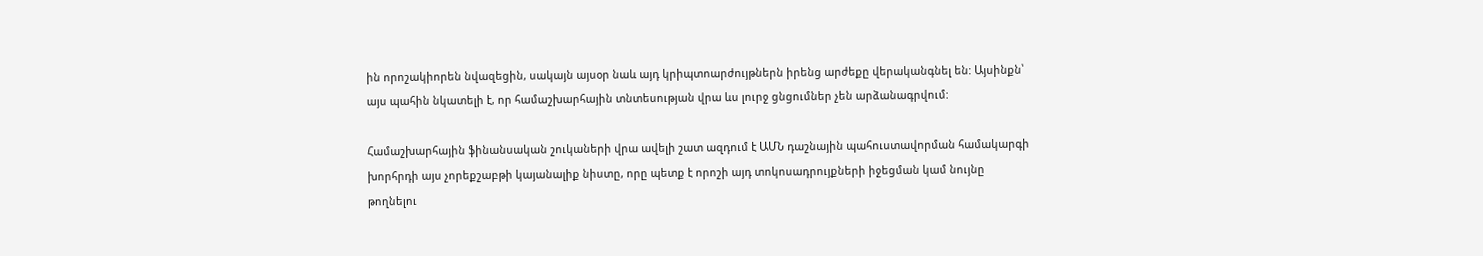ին որոշակիորեն նվազեցին, սակայն այսօր նաև այդ կրիպտոարժույթներն իրենց արժեքը վերականգնել են: Այսինքն՝ այս պահին նկատելի է, որ համաշխարհային տնտեսության վրա ևս լուրջ ցնցումներ չեն արձանագրվում:

Համաշխարհային ֆինանսական շուկաների վրա ավելի շատ ազդում է ԱՄՆ դաշնային պահուստավորման համակարգի խորհրդի այս չորեքշաբթի կայանալիք նիստը, որը պետք է որոշի այդ տոկոսադրույքների իջեցման կամ նույնը թողնելու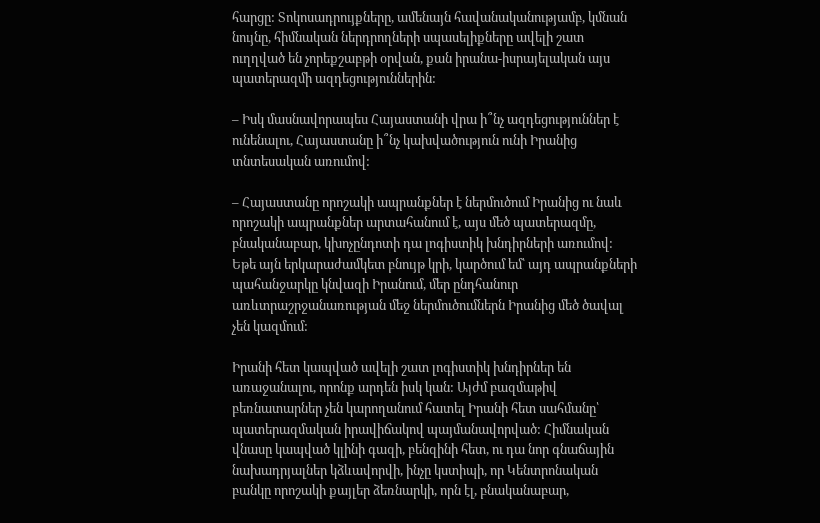հարցը: Տոկոսադրույքները, ամենայն հավանականությամբ, կմնան նույնը, հիմնական ներդրողների սպասելիքները ավելի շատ ուղղված են չորեքշաբթի օրվան, քան իրանա-իսրայելական այս պատերազմի ազդեցություններին:

– Իսկ մասնավորապես Հայաստանի վրա ի՞նչ ազդեցություններ է ունենալու, Հայաստանը ի՞նչ կախվածություն ունի Իրանից տնտեսական առումով:

– Հայաստանը որոշակի ապրանքներ է ներմուծում Իրանից ու նաև որոշակի ապրանքներ արտահանում է, այս մեծ պատերազմը, բնականաբար, կխոչընդոտի դա լոգիստիկ խնդիրների առումով: Եթե այն երկարաժամկետ բնույթ կրի, կարծում եմ՝ այդ ապրանքների պահանջարկը կնվազի Իրանում, մեր ընդհանուր առևտրաշրջանառության մեջ ներմուծումներն Իրանից մեծ ծավալ չեն կազմում:

Իրանի հետ կապված ավելի շատ լոգիստիկ խնդիրներ են առաջանալու, որոնք արդեն իսկ կան: Այժմ բազմաթիվ բեռնատարներ չեն կարողանում հատել Իրանի հետ սահմանը՝ պատերազմական իրավիճակով պայմանավորված: Հիմնական վնասը կապված կլինի գազի, բենզինի հետ, ու դա նոր գնաճային նախադրյալներ կձևավորվի, ինչը կստիպի, որ Կենտրոնական բանկը որոշակի քայլեր ձեռնարկի, որն էլ, բնականաբար,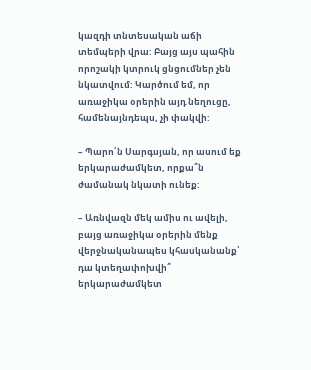կազդի տնտեսական աճի տեմպերի վրա: Բայց այս պահին որոշակի կտրուկ ցնցումներ չեն նկատվում: Կարծում եմ, որ առաջիկա օրերին այդ նեղուցը, համենայնդեպս, չի փակվի:

– Պարո՛ն Սարգսյան, որ ասում եք երկարաժամկետ, որքա՞ն ժամանակ նկատի ունեք:

– Առնվազն մեկ ամիս ու ավելի, բայց առաջիկա օրերին մենք վերջնականապես կհասկանանք՝ դա կտեղափոխվի՞ երկարաժամկետ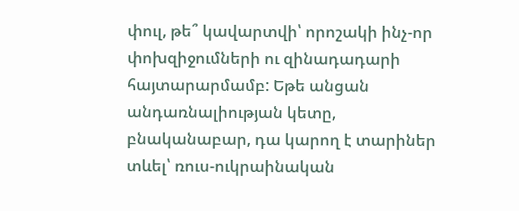փուլ, թե՞ կավարտվի՝ որոշակի ինչ-որ փոխզիջումների ու զինադադարի հայտարարմամբ: Եթե անցան անդառնալիության կետը, բնականաբար, դա կարող է տարիներ տևել՝ ռուս-ուկրաինական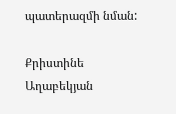պատերազմի նման:

Քրիստինե Աղաբեկյան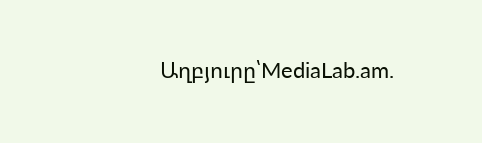Աղբյուրը՝MediaLab.am.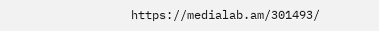https://medialab.am/301493/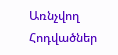Առնչվող Հոդվածներ